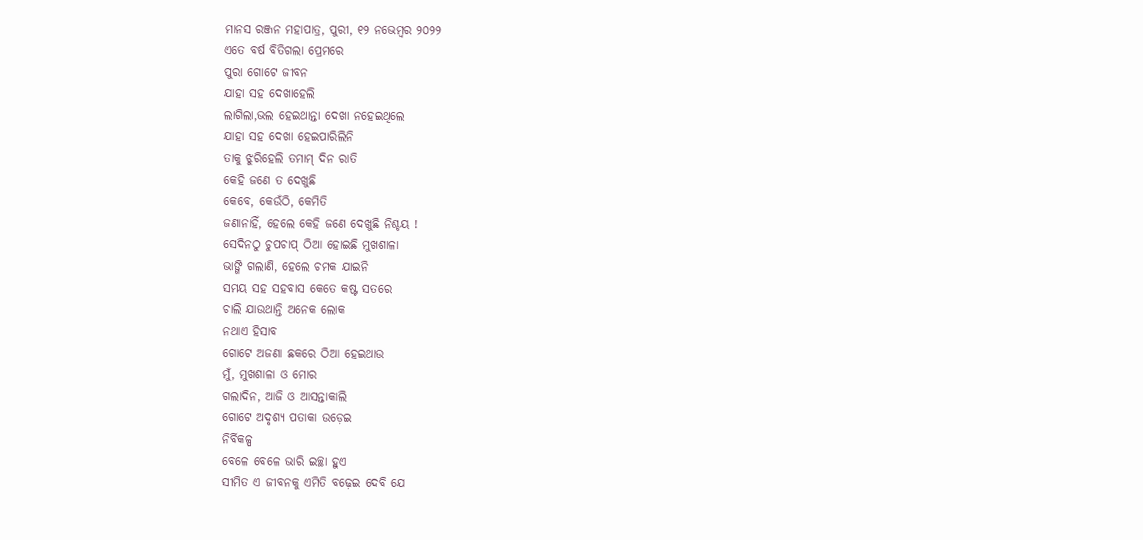ମାନସ ରଞ୍ଜନ ମହାପାତ୍ର, ପୁରୀ, ୧୨ ନଭେମ୍ବର ୨୦୨୨
ଏତେ ବର୍ଷ ବିତିଗଲା ପ୍ରେମରେ
ପୁରା ଗୋଟେ ଜୀବନ
ଯାହା ସହ ଦେଖାହେଲି
ଲାଗିଲା,ଭଲ ହେଇଥାନ୍ତା ଦେଖା ନହେଇଥିଲେ
ଯାହା ସହ ଦେଖା ହେଇପାରିଲିନି
ତାକୁ ଝୁରିହେଲି ତମାମ୍ ଦିନ ରାତି
କେହି ଜଣେ ତ ଦେଖୁଛି
କେବେ, କେଉଁଠି, କେମିତି
ଜଣାନାହିଁ, ହେଲେ କେହି ଜଣେ ଦେଖୁଛି ନିଶ୍ଚୟ !
ସେଦିନଠୁ ଚୁପଚାପ୍ ଠିଆ ହୋଇଛି ମୁଖଶାଳା
ଭାଙ୍ଗି ଗଲାଣି, ହେଲେ ଚମକ ଯାଇନି
ସମୟ ସହ ସହବାସ କେତେ କଷ୍ଟ ସତରେ
ଚାଲି ଯାଉଥାନ୍ତି ଅନେକ ଲୋକ
ନଥାଏ ହିସାବ
ଗୋଟେ ଅଜଣା ଛକରେ ଠିଆ ହେଇଥାଉ
ମୁଁ, ମୁଖଶାଳା ଓ ମୋର
ଗଲାଦିନ, ଆଜି ଓ ଆସନ୍ତାକାଲି
ଗୋଟେ ଅଦୃଶ୍ୟ ପତାକା ଉଡ଼େଇ
ନିର୍ବିକଳ୍ପ
ବେଳେ ବେଳେ ଭାରି ଇଚ୍ଛା ହୁଏ
ସୀମିତ ଏ ଜୀବନକୁ ଏମିତି ବଢ଼େଇ ଦେବି ଯେ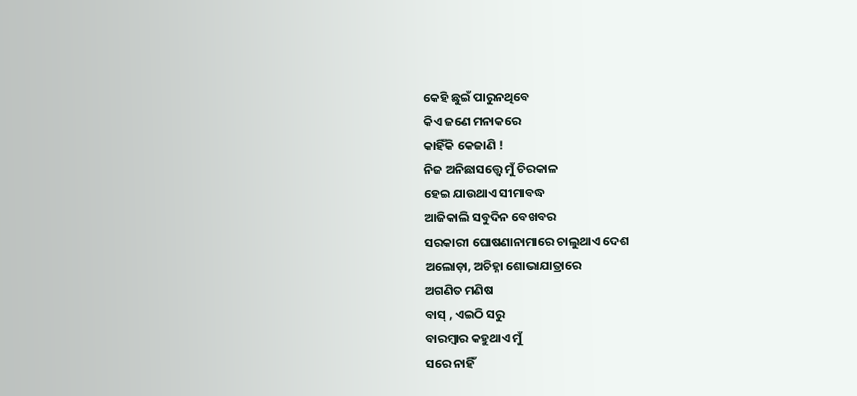କେହି ଛୁଇଁ ପାରୁନଥିବେ
କିଏ ଜଣେ ମନାକରେ
କାହିଁକି କେଜାଣି !
ନିଜ ଅନିଛାସତ୍ତ୍ଵେ ମୁଁ ଚିରକାଳ
ହେଇ ଯାଉଥାଏ ସୀମାବଦ୍ଧ
ଆଜିକାଲି ସବୁଦିନ ବେଖବର
ସରକାରୀ ଘୋଷଣାନାମାରେ ଚାଲୁଥାଏ ଦେଶ
ଅଲୋଡ଼ା, ଅଚିହ୍ନା ଶୋଭାଯାତ୍ରାରେ
ଅଗଣିତ ମଣିଷ
ବାସ୍ , ଏଇଠି ସରୁ
ବାରମ୍ବାର କହୁଥାଏ ମୁଁ
ସରେ ନାହିଁ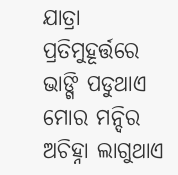ଯାତ୍ରା
ପ୍ରତିମୁହୂର୍ତ୍ତରେ ଭାଙ୍ଗି ପଡୁଥାଏ ମୋର ମନ୍ଦିର
ଅଚିହ୍ନା ଲାଗୁଥାଏ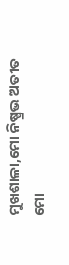ମୁଖଶାଳା,ମୋ ନିଷ୍ପ୍ରଭ ଅତୀତ
ମୋ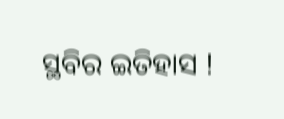ସ୍ଥବିର ଇତିହାସ !